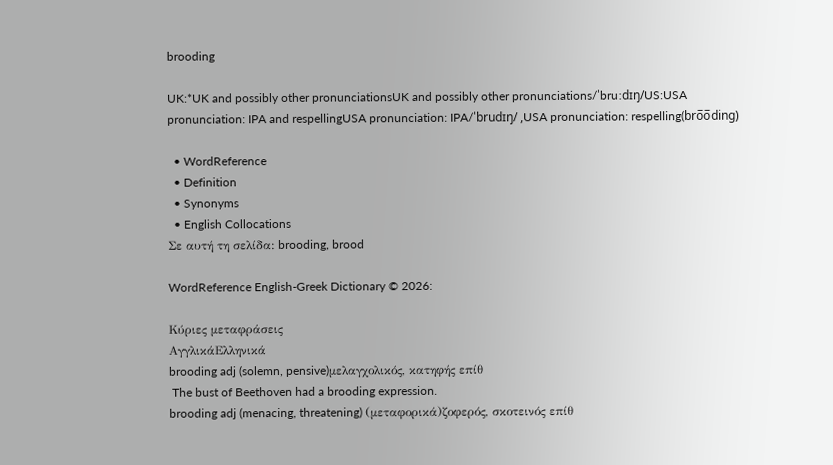brooding

UK:*UK and possibly other pronunciationsUK and possibly other pronunciations/ˈbruːdɪŋ/US:USA pronunciation: IPA and respellingUSA pronunciation: IPA/ˈbrudɪŋ/ ,USA pronunciation: respelling(bro̅o̅ding)

  • WordReference
  • Definition
  • Synonyms
  • English Collocations
Σε αυτή τη σελίδα: brooding, brood

WordReference English-Greek Dictionary © 2026:

Κύριες μεταφράσεις
ΑγγλικάΕλληνικά
brooding adj (solemn, pensive)μελαγχολικός, κατηφής επίθ
 The bust of Beethoven had a brooding expression.
brooding adj (menacing, threatening) (μεταφορικά)ζοφερός, σκοτεινός επίθ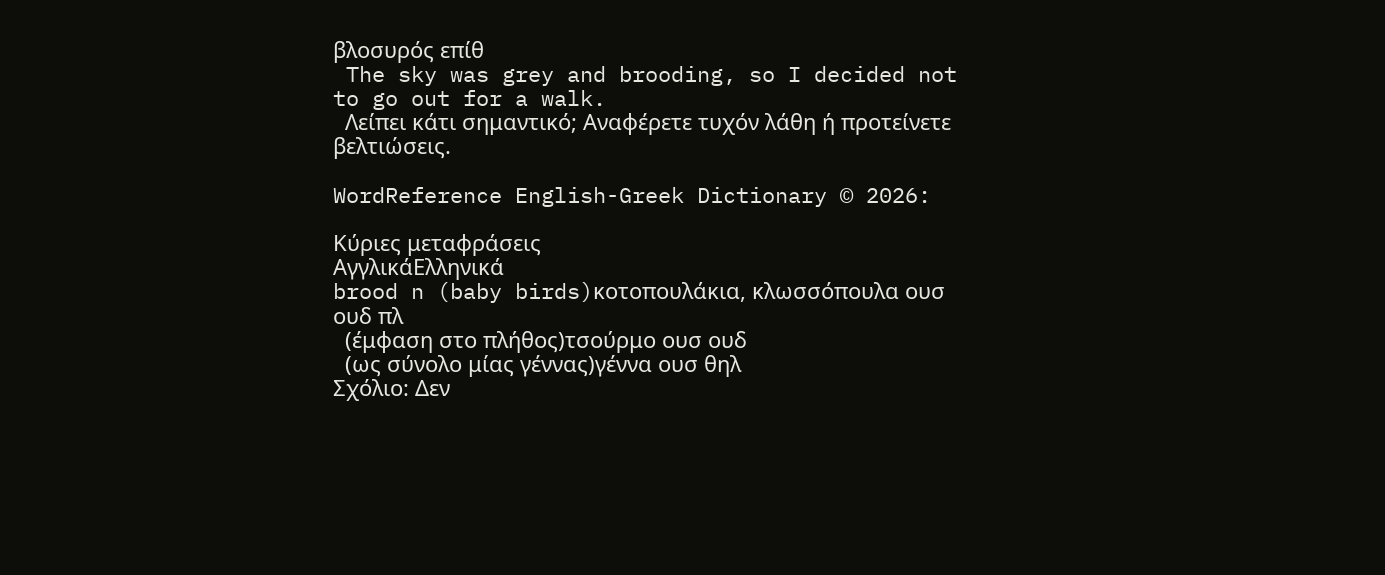βλοσυρός επίθ
 The sky was grey and brooding, so I decided not to go out for a walk.
  Λείπει κάτι σημαντικό; Αναφέρετε τυχόν λάθη ή προτείνετε βελτιώσεις.

WordReference English-Greek Dictionary © 2026:

Κύριες μεταφράσεις
ΑγγλικάΕλληνικά
brood n (baby birds)κοτοπουλάκια, κλωσσόπουλα ουσ ουδ πλ
  (έμφαση στο πλήθος)τσούρμο ουσ ουδ
  (ως σύνολο μίας γέννας)γέννα ουσ θηλ
Σχόλιο: Δεν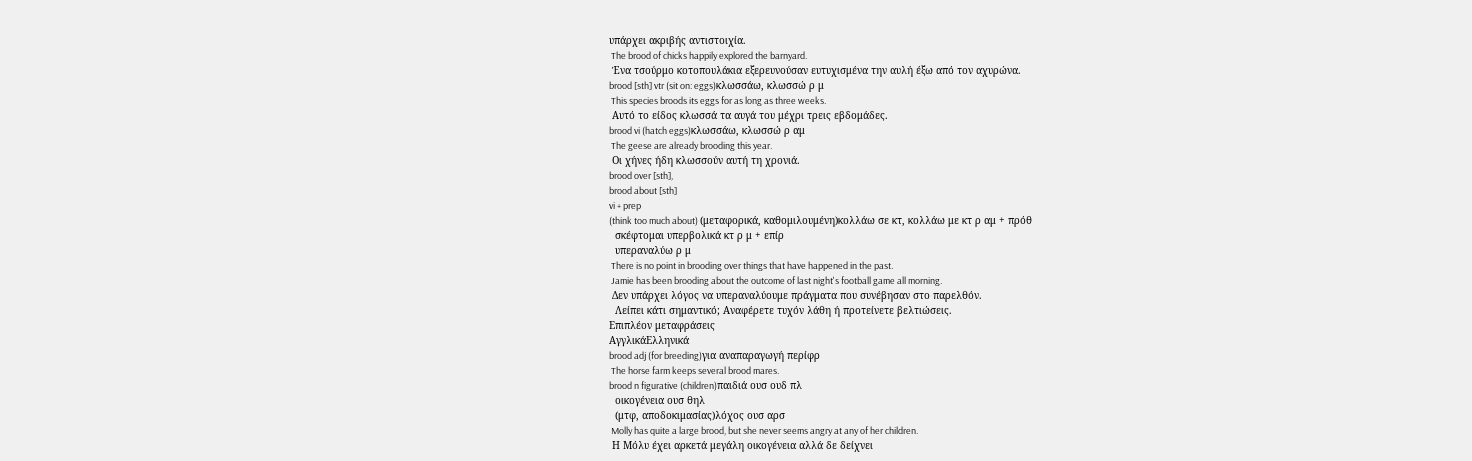υπάρχει ακριβής αντιστοιχία.
 The brood of chicks happily explored the barnyard.
 Ένα τσούρμο κοτοπουλάκια εξερευνούσαν ευτυχισμένα την αυλή έξω από τον αχυρώνα.
brood [sth] vtr (sit on: eggs)κλωσσάω, κλωσσώ ρ μ
 This species broods its eggs for as long as three weeks.
 Αυτό το είδος κλωσσά τα αυγά του μέχρι τρεις εβδομάδες.
brood vi (hatch eggs)κλωσσάω, κλωσσώ ρ αμ
 The geese are already brooding this year.
 Οι χήνες ήδη κλωσσούν αυτή τη χρονιά.
brood over [sth],
brood about [sth]
vi + prep
(think too much about) (μεταφορικά, καθομιλουμένη)κολλάω σε κτ, κολλάω με κτ ρ αμ + πρόθ
  σκέφτομαι υπερβολικά κτ ρ μ + επίρ
  υπεραναλύω ρ μ
 There is no point in brooding over things that have happened in the past.
 Jamie has been brooding about the outcome of last night's football game all morning.
 Δεν υπάρχει λόγος να υπεραναλύουμε πράγματα που συνέβησαν στο παρελθόν.
  Λείπει κάτι σημαντικό; Αναφέρετε τυχόν λάθη ή προτείνετε βελτιώσεις.
Επιπλέον μεταφράσεις
ΑγγλικάΕλληνικά
brood adj (for breeding)για αναπαραγωγή περίφρ
 The horse farm keeps several brood mares.
brood n figurative (children)παιδιά ουσ ουδ πλ
  οικογένεια ουσ θηλ
  (μτφ, αποδοκιμασίας)λόχος ουσ αρσ
 Molly has quite a large brood, but she never seems angry at any of her children.
 Η Μόλυ έχει αρκετά μεγάλη οικογένεια αλλά δε δείχνει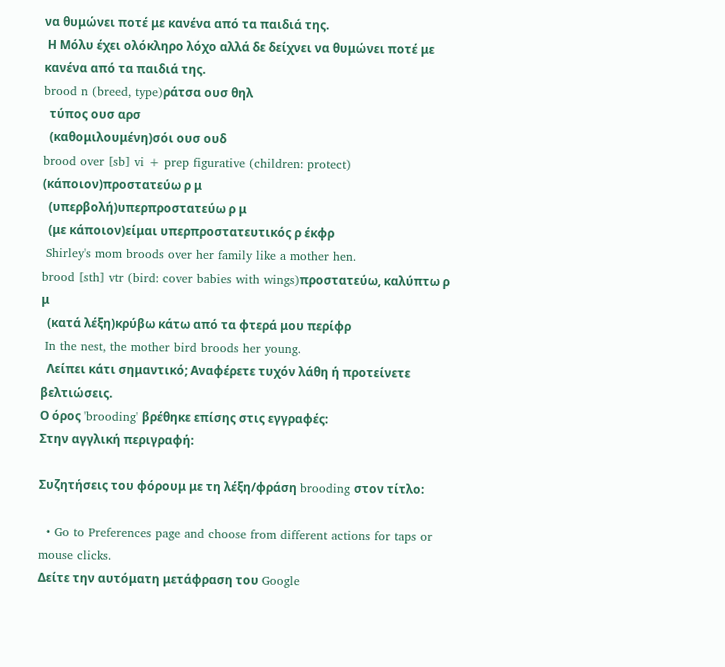να θυμώνει ποτέ με κανένα από τα παιδιά της.
 Η Μόλυ έχει ολόκληρο λόχο αλλά δε δείχνει να θυμώνει ποτέ με κανένα από τα παιδιά της.
brood n (breed, type)ράτσα ουσ θηλ
  τύπος ουσ αρσ
  (καθομιλουμένη)σόι ουσ ουδ
brood over [sb] vi + prep figurative (children: protect) (κάποιον)προστατεύω ρ μ
  (υπερβολή)υπερπροστατεύω ρ μ
  (με κάποιον)είμαι υπερπροστατευτικός ρ έκφρ
 Shirley's mom broods over her family like a mother hen.
brood [sth] vtr (bird: cover babies with wings)προστατεύω, καλύπτω ρ μ
  (κατά λέξη)κρύβω κάτω από τα φτερά μου περίφρ
 In the nest, the mother bird broods her young.
  Λείπει κάτι σημαντικό; Αναφέρετε τυχόν λάθη ή προτείνετε βελτιώσεις.
Ο όρος 'brooding' βρέθηκε επίσης στις εγγραφές:
Στην αγγλική περιγραφή:

Συζητήσεις του φόρουμ με τη λέξη/φράση brooding στον τίτλο:

  • Go to Preferences page and choose from different actions for taps or mouse clicks.
Δείτε την αυτόματη μετάφραση του Google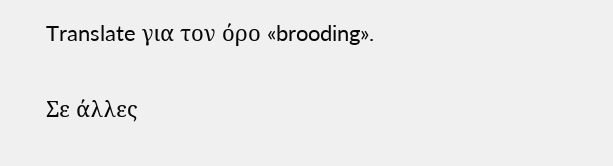Translate για τον όρο «brooding».

Σε άλλες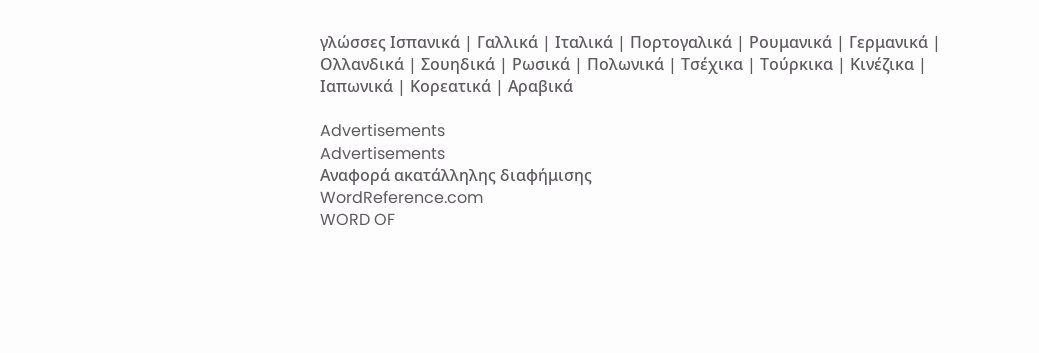γλώσσες Ισπανικά | Γαλλικά | Ιταλικά | Πορτογαλικά | Ρουμανικά | Γερμανικά | Ολλανδικά | Σουηδικά | Ρωσικά | Πολωνικά | Τσέχικα | Τούρκικα | Κινέζικα | Ιαπωνικά | Κορεατικά | Αραβικά

Advertisements
Advertisements
Αναφορά ακατάλληλης διαφήμισης
WordReference.com
WORD OF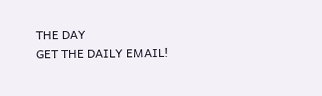THE DAY
GET THE DAILY EMAIL!